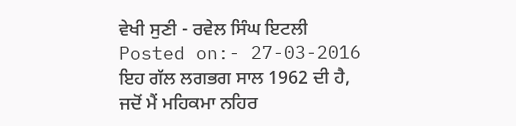ਵੇਖੀ ਸੁਣੀ - ਰਵੇਲ ਸਿੰਘ ਇਟਲੀ
Posted on:- 27-03-2016
ਇਹ ਗੱਲ ਲਗਭਗ ਸਾਲ 1962 ਦੀ ਹੈ, ਜਦੋਂ ਮੈਂ ਮਹਿਕਮਾ ਨਹਿਰ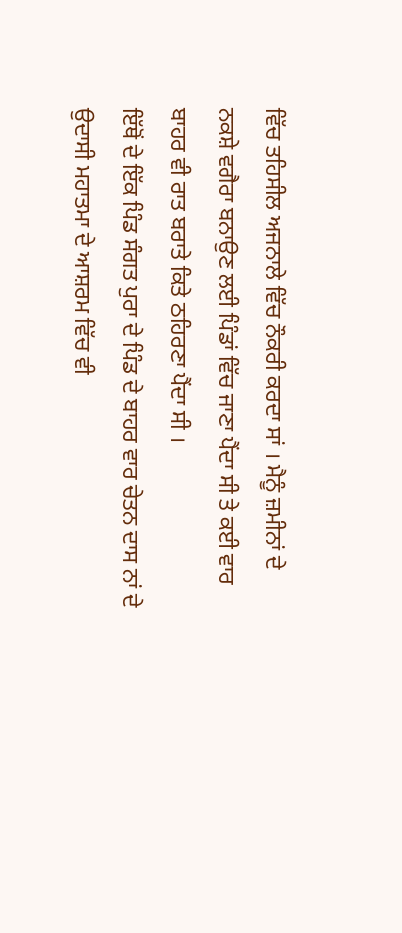ਵਿੱਚ ਤਹਿਸੀਲ ਅਜਨਾਲੇ ਵਿੱਚ ਨੌਕਰੀ ਕਰਦਾ ਸਾਂ । ਮੈਨੂੰ ਜ਼ਮੀਨਾਂ ਦੇ ਨਕਸ਼ੇ ਵਗੈਰਾ ਬਨਾਉਣ ਲਈ ਪਿੰਡਾਂ ਵਿੱਚ ਜਾਣਾ ਪੈਂਦਾ ਸੀ ਤੇ ਕਈ ਵਾਰ ਬਾਹਰ ਵੀ ਰਾਤ ਬਰਾਤੇ ਕਿਤੇ ਠਹਿਰਣਾ ਪੈਂਦਾ ਸੀ ।
ਇੱਥੋਂ ਦੇ ਇੱਕ ਪਿੰਡ ਸੰਗਤ ਪੁਰਾ ਦੇ ਪਿੰਡ ਦੇ ਬਾਹਰ ਵਾਰ ਚੇਤਨ ਦਾਸ ਨਾਂ ਦੇ ਉਦਾਸੀ ਮਹਾਤਮਾ ਦੇ ਆਸ਼ਰਮ ਵਿੱਚ ਵੀ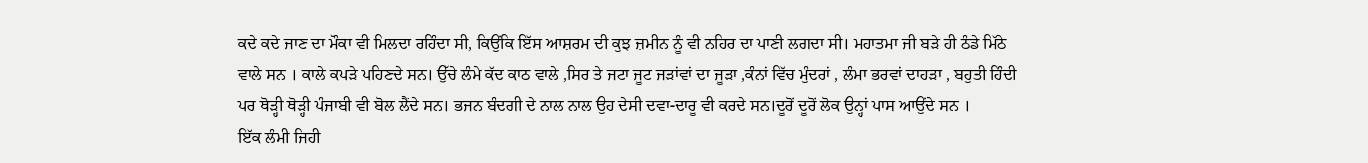ਕਦੇ ਕਦੇ ਜਾਣ ਦਾ ਮੌਕਾ ਵੀ ਮਿਲਦਾ ਰਹਿੰਦਾ ਸੀ, ਕਿਉਂਕਿ ਇੱਸ ਆਸ਼ਰਮ ਦੀ ਕੁਝ ਜ਼ਮੀਨ ਨੂੰ ਵੀ ਨਹਿਰ ਦਾ ਪਾਣੀ ਲਗਦਾ ਸੀ। ਮਹਾਤਮਾ ਜੀ ਬੜੇ ਹੀ ਠੰਡੇ ਮਿੱਠੇ ਵਾਲੇ ਸਨ । ਕਾਲੇ ਕਪੜੇ ਪਹਿਣਦੇ ਸਨ। ਉੱਚੇ ਲੰਮੇ ਕੱਦ ਕਾਠ ਵਾਲੇ ,ਸਿਰ ਤੇ ਜਟਾ ਜੂਟ ਜੜਾਂਵਾਂ ਦਾ ਜੂੜਾ ,ਕੰਨਾਂ ਵਿੱਚ ਮੁੰਦਰਾਂ , ਲੰਮਾ ਭਰਵਾਂ ਦਾਹੜਾ , ਬਹੁਤੀ ਹਿੰਦੀ ਪਰ ਥੋੜ੍ਹੀ ਥੋੜ੍ਹੀ ਪੰਜਾਬੀ ਵੀ ਬੋਲ ਲੈਂਦੇ ਸਨ। ਭਜਨ ਬੰਦਗੀ ਦੇ ਨਾਲ ਨਾਲ ਉਹ ਦੇਸੀ ਦਵਾ-ਦਾਰੂ ਵੀ ਕਰਦੇ ਸਨ।ਦੂਰੋਂ ਦੂਰੋਂ ਲੋਕ ਉਨ੍ਹਾਂ ਪਾਸ ਆਉਂਦੇ ਸਨ ।
ਇੱਕ ਲੰਮੀ ਜਿਹੀ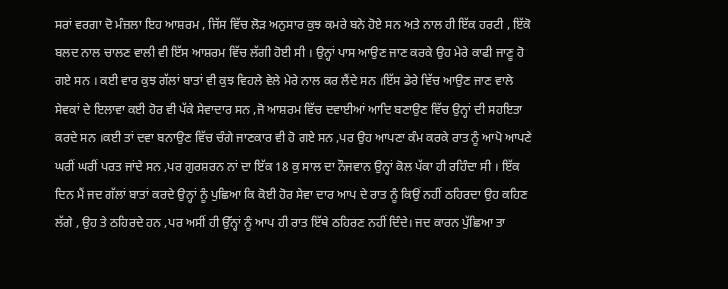ਸਰਾਂ ਵਰਗਾ ਦੋ ਮੰਜ਼ਲਾ ਇਹ ਆਸ਼ਰਮ , ਜਿੱਸ ਵਿੱਚ ਲੋੜ ਅਨੁਸਾਰ ਕੁਝ ਕਮਰੇ ਬਨੇ ਹੋਏ ਸਨ ਅਤੇ ਨਾਲ ਹੀ ਇੱਕ ਹਰਟੀ , ਇੱਕੋ ਬਲਦ ਨਾਲ ਚਾਲਣ ਵਾਲੀ ਵੀ ਇੱਸ ਆਸ਼ਰਮ ਵਿੱਚ ਲੱਗੀ ਹੋਈ ਸੀ । ਉਨ੍ਹਾਂ ਪਾਸ ਆਉਣ ਜਾਣ ਕਰਕੇ ਉਹ ਮੇਰੇ ਕਾਫੀ ਜਾਣੂ ਹੋ ਗਏ ਸਨ । ਕਈ ਵਾਰ ਕੁਝ ਗੱਲਾਂ ਬਾਤਾਂ ਵੀ ਕੁਝ ਵਿਹਲੇ ਵੇਲੇ ਮੇਰੇ ਨਾਲ ਕਰ ਲੈਂਦੇ ਸਨ ।ਇੱਸ ਡੇਰੇ ਵਿੱਚ ਆਉਣ ਜਾਣ ਵਾਲੇ ਸੇਵਕਾਂ ਦੇ ਇਲਾਵਾ ਕਈ ਹੋਰ ਵੀ ਪੱਕੇ ਸੇਵਾਦਾਰ ਸਨ ,ਜੋ ਆਸ਼ਰਮ ਵਿੱਚ ਦਵਾਈਆਂ ਆਦਿ ਬਣਾਉਣ ਵਿੱਚ ਉਨ੍ਹਾਂ ਦੀ ਸਹਇਤਾ ਕਰਦੇ ਸਨ ।ਕਈ ਤਾਂ ਦਵਾ ਬਨਾਉਣ ਵਿੱਚ ਚੰਗੇ ਜਾਣਕਾਰ ਵੀ ਹੋ ਗਏ ਸਨ ,ਪਰ ਉਹ ਆਪਣਾ ਕੰਮ ਕਰਕੇ ਰਾਤ ਨੂੰ ਆਪੋ ਆਪਣੇ ਘਰੀਂ ਘਰੀਂ ਪਰਤ ਜਾਂਦੇ ਸਨ ,ਪਰ ਗੁਰਸ਼ਰਨ ਨਾਂ ਦਾ ਇੱਕ 18 ਕੁ ਸਾਲ ਦਾ ਨੌਜਵਾਨ ਉਨ੍ਹਾਂ ਕੋਲ ਪੱਕਾ ਹੀ ਰਹਿੰਦਾ ਸੀ । ਇੱਕ ਦਿਨ ਮੈਂ ਜਦ ਗੱਲਾਂ ਬਾਤਾਂ ਕਰਦੇ ਉਨ੍ਹਾਂ ਨੂੰ ਪੁਛਿਆ ਕਿ ਕੋਈ ਹੋਰ ਸੇਵਾ ਦਾਰ ਆਪ ਦੇ ਰਾਤ ਨੂੰ ਕਿਉਂ ਨਹੀਂ ਠਹਿਰਦਾ ਉਹ ਕਹਿਣ ਲੱਗੇ , ਉਹ ਤੇ ਠਹਿਰਦੇ ਹਨ ,ਪਰ ਅਸੀਂ ਹੀ ਉੱਨ੍ਹਾਂ ਨੂੰ ਆਪ ਹੀ ਰਾਤ ਇੱਥੇ ਠਹਿਰਣ ਨਹੀਂ ਦਿੰਦੇ। ਜਦ ਕਾਰਨ ਪੁੱਛਿਆ ਤਾ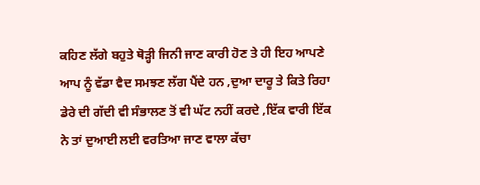ਕਹਿਣ ਲੱਗੇ ਬਹੁਤੇ ਥੋੜ੍ਹੀ ਜਿਨੀ ਜਾਣ ਕਾਰੀ ਹੋਣ ਤੇ ਹੀ ਇਹ ਆਪਣੇ ਆਪ ਨੂੰ ਵੱਡਾ ਵੈਦ ਸਮਝਣ ਲੱਗ ਪੈਂਦੇ ਹਨ ,ਦੁਆ ਦਾਰੂ ਤੇ ਕਿਤੇ ਰਿਹਾ ਡੇਰੇ ਦੀ ਗੱਦੀ ਵੀ ਸੰਭਾਲਣ ਤੋਂ ਵੀ ਘੱਟ ਨਹੀਂ ਕਰਦੇ ,ਇੱਕ ਵਾਰੀ ਇੱਕ ਨੇ ਤਾਂ ਦੁਆਈ ਲਈ ਵਰਤਿਆ ਜਾਣ ਵਾਲਾ ਕੱਚਾ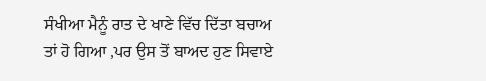ਸੰਖੀਆ ਮੈਨੂੰ ਰਾਤ ਦੇ ਖਾਣੇ ਵਿੱਚ ਦਿੱਤਾ ਬਚਾਅ ਤਾਂ ਹੋ ਗਿਆ ,ਪਰ ਉਸ ਤੋਂ ਬਾਅਦ ਹੁਣ ਸਿਵਾਏ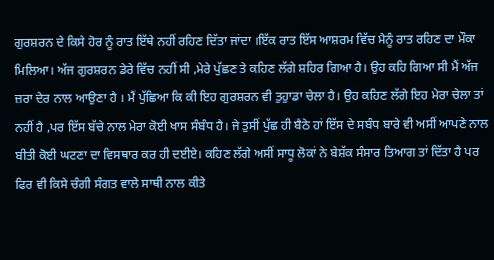ਗੁਰਸ਼ਰਨ ਦੇ ਕਿਸੇ ਹੋਰ ਨੂੰ ਰਾਤ ਇੱਥੇ ਨਹੀਂ ਰਹਿਣ ਦਿੱਤਾ ਜਾਂਦਾ ।ਇੱਕ ਰਾਤ ਇੱਸ ਆਸ਼ਰਮ ਵਿੱਚ ਮੈਨੂੰ ਰਾਤ ਰਹਿਣ ਦਾ ਮੌਕਾ ਮਿਲਿਆ। ਅੱਜ ਗੁਰਸ਼ਰਨ ਡੇਰੇ ਵਿੱਚ ਨਹੀਂ ਸੀ ,ਮੇਰੇ ਪੁੱਛਣ ਤੇ ਕਹਿਣ ਲੱਗੇ ਸ਼ਹਿਰ ਗਿਆ ਹੈ। ਉਹ ਕਹਿ ਗਿਆ ਸੀ ਮੈਂ ਅੱਜ ਜ਼ਰਾ ਦੇਰ ਨਾਲ ਆਉਣਾ ਹੈ । ਮੈਂ ਪੁੱਛਿਆ ਕਿ ਕੀ ਇਹ ਗੁਰਸ਼ਰਨ ਵੀ ਤੁਹੁਾਡਾ ਚੇਲਾ ਹੈ। ਉਹ ਕਹਿਣ ਲੱਗੇ ਇਹ ਮੇਰਾ ਚੇਲਾ ਤਾਂ ਨਹੀਂ ਹੈ ,ਪਰ ਇੱਸ ਬੱਚੇ ਨਾਲ ਮੇਰਾ ਕੋਈ ਖਾਸ ਸੰਬੰਧ ਹੈ। ਜੇ ਤੁਸੀਂ ਪੁੱਛ ਹੀ ਬੈਠੇ ਹਾਂ ਇੱਸ ਦੇ ਸਬੰਧ ਬਾਰੇ ਵੀ ਅਸੀਂ ਆਪਣੇ ਨਾਲ ਬੀਤੀ ਕੋਈ ਘਟਣਾ ਦਾ ਵਿਸਥਾਰ ਕਰ ਹੀ ਦਈਏ। ਕਹਿਣ ਲੱਗੇ ਅਸੀਂ ਸਾਧੂ ਲੋਕਾਂ ਨੇ ਬੇਸ਼ੱਕ ਸੰਸਾਰ ਤਿਆਗ ਤਾਂ ਦਿੱਤਾ ਹੈ ਪਰ ਫਿਰ ਵੀ ਕਿਸੇ ਚੰਗੀ ਸੰਗਤ ਵਾਲੇ ਸਾਥੀ ਨਾਲ ਕੀਤੇ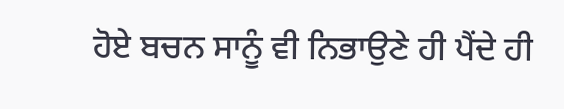ਹੋਏ ਬਚਨ ਸਾਨੂੰ ਵੀ ਨਿਭਾਉਣੇ ਹੀ ਪੈਂਦੇ ਹੀ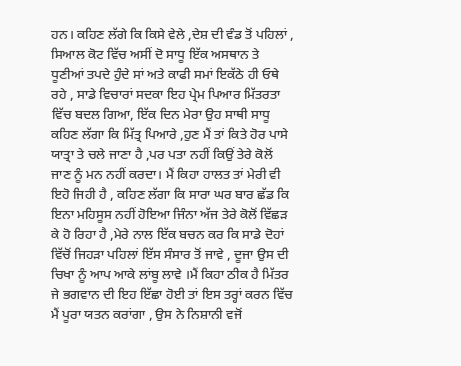ਹਨ। ਕਹਿਣ ਲੱਗੇ ਕਿ ਕਿਸੇ ਵੇਲੇ ,ਦੇਸ਼ ਦੀ ਵੰਡ ਤੋਂ ਪਹਿਲਾਂ , ਸਿਆਲ ਕੋਟ ਵਿੱਚ ਅਸੀਂ ਦੋ ਸਾਧੂ ਇੱਕ ਅਸਥਾਨ ਤੇ ਧੂਣੀਆਂ ਤਪਦੇ ਹੁੰਦੇ ਸਾਂ ਅਤੇ ਕਾਫੀ ਸਮਾਂ ਇਕੱਠੇ ਹੀ ਓਥੇ ਰਹੇ , ਸਾਡੇ ਵਿਚਾਰਾਂ ਸਦਕਾ ਇਹ ਪ੍ਰੇਮ ਪਿਆਰ ਮਿੱਤਰਤਾ ਵਿੱਚ ਬਦਲ ਗਿਆ, ਇੱਕ ਦਿਨ ਮੇਰਾ ਉਹ ਸਾਥੀ ਸਾਧੂ ਕਹਿਣ ਲੱਗਾ ਕਿ ਮਿੱਤ੍ਰ ਪਿਆਰੇ ,ਹੁਣ ਮੈਂ ਤਾਂ ਕਿਤੇ ਹੋਰ ਪਾਸੇ ਯਾਤ੍ਰਾ ਤੇ ਚਲੇ ਜਾਣਾ ਹੈ ,ਪਰ ਪਤਾ ਨਹੀਂ ਕਿਉਂ ਤੇਰੇ ਕੋਲੋਂ ਜਾਣ ਨੂੰ ਮਨ ਨਹੀਂ ਕਰਦਾ। ਮੈਂ ਕਿਹਾ ਹਾਲਤ ਤਾਂ ਮੇਰੀ ਵੀ ਇਹੋ ਜਿਹੀ ਹੈ , ਕਹਿਣ ਲੱਗਾ ਕਿ ਸਾਰਾ ਘਰ ਬਾਰ ਛੱਡ ਕਿ ਇਨਾ ਮਹਿਸੂਸ ਨਹੀਂ ਹੋਇਆ ਜਿੰਨਾ ਅੱਜ ਤੇਰੇ ਕੋਲੋਂ ਵਿੱਛੜ ਕੇ ਹੋ ਰਿਹਾ ਹੈ ,ਮੇਰੇ ਨਾਲ ਇੱਕ ਬਚਨ ਕਰ ਕਿ ਸਾਡੇ ਦੋਹਾਂ ਵਿੱਚੋਂ ਜਿਹੜਾ ਪਹਿਲਾਂ ਇੱਸ ਸੰਸਾਰ ਤੋਂ ਜਾਵੇ , ਦੂਜਾ ਉਸ ਦੀ ਚਿਖਾ ਨੂੰ ਆਪ ਆਕੇ ਲਾਂਬੂ ਲਾਵੇ ।ਮੈਂ ਕਿਹਾ ਠੀਕ ਹੈ ਮਿੱਤਰ ਜੇ ਭਗਵਾਨ ਦੀ ਇਹ ਇੱਛਾ ਹੋਈ ਤਾਂ ਇਸ ਤਰ੍ਹਾਂ ਕਰਨ ਵਿੱਚ ਮੈਂ ਪੂਰਾ ਯਤਨ ਕਰਾਂਗਾ , ਉਸ ਨੇ ਨਿਸ਼ਾਨੀ ਵਜੋਂ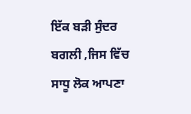ਇੱਕ ਬੜੀ ਸੁੰਦਰ ਬਗਲੀ ,ਜਿਸ ਵਿੱਚ ਸਾਧੂ ਲੋਕ ਆਪਣਾ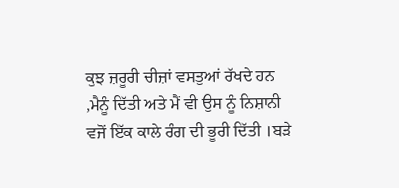ਕੁਝ ਜ਼ਰੂਰੀ ਚੀਜ਼ਾਂ ਵਸਤੁਆਂ ਰੱਖਦੇ ਹਨ ,ਮੈਨੂੰ ਦਿੱਤੀ ਅਤੇ ਮੈਂ ਵੀ ਉਸ ਨੂੰ ਨਿਸ਼ਾਨੀ ਵਜੋਂ ਇੱਕ ਕਾਲੇ ਰੰਗ ਦੀ ਭੂਰੀ ਦਿੱਤੀ ।ਬੜੇ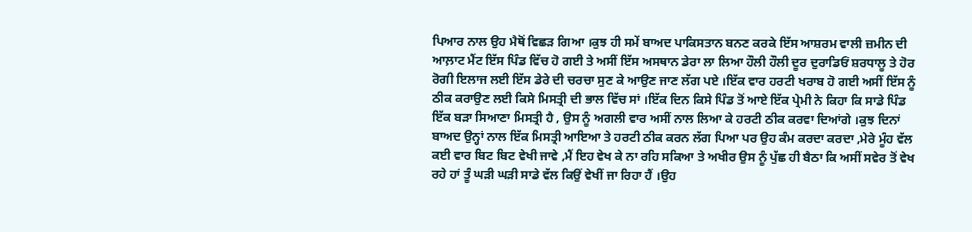ਪਿਆਰ ਨਾਲ ਉਹ ਮੈਥੋਂ ਵਿਛੜ ਗਿਆ ।ਕੁਝ ਹੀ ਸਮੇਂ ਬਾਅਦ ਪਾਕਿਸਤਾਨ ਬਨਣ ਕਰਕੇ ਇੱਸ ਆਸ਼ਰਮ ਵਾਲੀ ਜ਼ਮੀਨ ਦੀ ਆਲ਼ਾਟ ਮੈਂਟ ਇੱਸ ਪਿੰਡ ਵਿੱਚ ਹੋ ਗਈ ਤੇ ਅਸੀਂ ਇੱਸ ਅਸਥਾਨ ਡੇਰਾ ਲਾ ਲਿਆ ਹੌਲੀ ਹੌਲੀ ਦੂਰ ਦੁਰਾਡਿਓਂ ਸ਼ਰਧਾਲੂ ਤੇ ਹੋਰ ਰੋਗੀ ਇਲਾਜ ਲਈ ਇੱਸ ਡੇਰੇ ਦੀ ਚਰਚਾ ਸੁਣ ਕੇ ਆਉਣ ਜਾਣ ਲੱਗ ਪਏ ।ਇੱਕ ਵਾਰ ਹਰਟੀ ਖਰਾਬ ਹੋ ਗਈ ਅਸੀਂ ਇੱਸ ਨੂੰ ਠੀਕ ਕਰਾਉਣ ਲਈ ਕਿਸੇ ਮਿਸਤ੍ਰੀ ਦੀ ਭਾਲ ਵਿੱਚ ਸਾਂ ।ਇੱਕ ਦਿਨ ਕਿਸੇ ਪਿੰਡ ਤੋਂ ਆਏ ਇੱਕ ਪ੍ਰੇਮੀ ਨੇ ਕਿਹਾ ਕਿ ਸਾਡੇ ਪਿੰਡ ਇੱਕ ਬੜਾ ਸਿਆਣਾ ਮਿਸਤ੍ਰੀ ਹੈ , ਉਸ ਨੂੰ ਅਗਲੀ ਵਾਰ ਅਸੀਂ ਨਾਲ ਲਿਆ ਕੇ ਹਰਟੀ ਠੀਕ ਕਰਵਾ ਦਿਆਂਗੇ ।ਕੁਝ ਦਿਨਾਂ ਬਾਅਦ ਉਨ੍ਹਾਂ ਨਾਲ ਇੱਕ ਮਿਸਤ੍ਰੀ ਆਇਆ ਤੇ ਹਰਟੀ ਠੀਕ ਕਰਨ ਲੱਗ ਪਿਆ ਪਰ ਉਹ ਕੰਮ ਕਰਦਾ ਕਰਦਾ ,ਮੇਰੇ ਮੂੰਹ ਵੱਲ ਕਈ ਵਾਰ ਬਿਟ ਬਿਟ ਵੇਖੀ ਜਾਵੇ ,ਮੈਂ ਇਹ ਵੇਖ ਕੇ ਨਾ ਰਹਿ ਸਕਿਆ ਤੇ ਅਖੀਰ ਉਸ ਨੂੰ ਪੁੱਛ ਹੀ ਬੈਠਾ ਕਿ ਅਸੀਂ ਸਵੇਰ ਤੋਂ ਵੇਖ ਰਹੇ ਹਾਂ ਤੂੰ ਘੜੀ ਘੜੀ ਸਾਡੇ ਵੱਲ ਕਿਉਂ ਵੇਖੀਂ ਜਾ ਰਿਹਾ ਹੈਂ ।ਉਹ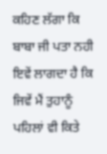ਕਹਿਣ ਲੱਗਾ ਕਿ ਬਾਬਾ ਜੀ ਪਤਾ ਨਹੀ ਇਵੇਂ ਲਾਗਦਾ ਹੈ ਕਿ ਜਿਵੇਂ ਮੈਂ ਤੁਹਾਨੂੰ ਪਹਿਲਾਂ ਵੀ ਕਿਤੇ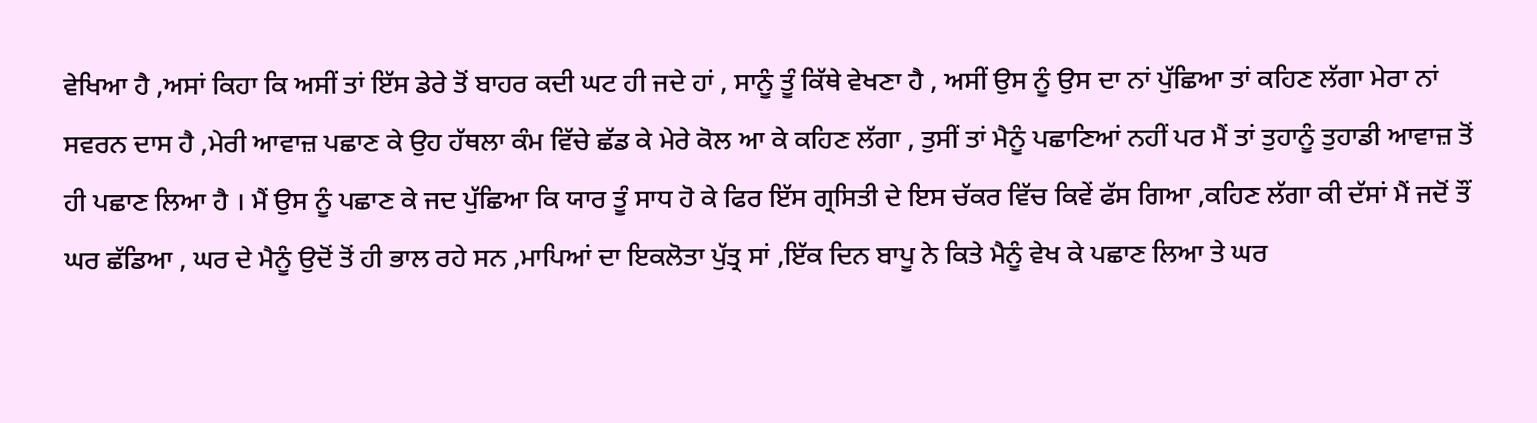ਵੇਖਿਆ ਹੈ ,ਅਸਾਂ ਕਿਹਾ ਕਿ ਅਸੀਂ ਤਾਂ ਇੱਸ ਡੇਰੇ ਤੋਂ ਬਾਹਰ ਕਦੀ ਘਟ ਹੀ ਜਦੇ ਹਾਂ , ਸਾਨੂੰ ਤੂੰ ਕਿੱਥੇ ਵੇਖਣਾ ਹੈ , ਅਸੀਂ ਉਸ ਨੂੰ ਉਸ ਦਾ ਨਾਂ ਪੁੱਛਿਆ ਤਾਂ ਕਹਿਣ ਲੱਗਾ ਮੇਰਾ ਨਾਂ ਸਵਰਨ ਦਾਸ ਹੈ ,ਮੇਰੀ ਆਵਾਜ਼ ਪਛਾਣ ਕੇ ਉਹ ਹੱਥਲਾ ਕੰਮ ਵਿੱਚੇ ਛੱਡ ਕੇ ਮੇਰੇ ਕੋਲ ਆ ਕੇ ਕਹਿਣ ਲੱਗਾ , ਤੁਸੀਂ ਤਾਂ ਮੈਨੂੰ ਪਛਾਣਿਆਂ ਨਹੀਂ ਪਰ ਮੈਂ ਤਾਂ ਤੁਹਾਨੂੰ ਤੁਹਾਡੀ ਆਵਾਜ਼ ਤੋਂ ਹੀ ਪਛਾਣ ਲਿਆ ਹੈ । ਮੈਂ ਉਸ ਨੂੰ ਪਛਾਣ ਕੇ ਜਦ ਪੁੱਛਿਆ ਕਿ ਯਾਰ ਤੂੰ ਸਾਧ ਹੋ ਕੇ ਫਿਰ ਇੱਸ ਗ੍ਰਸਿਤੀ ਦੇ ਇਸ ਚੱਕਰ ਵਿੱਚ ਕਿਵੇਂ ਫੱਸ ਗਿਆ ,ਕਹਿਣ ਲੱਗਾ ਕੀ ਦੱਸਾਂ ਮੈਂ ਜਦੋਂ ਤੌਂ ਘਰ ਛੱਡਿਆ , ਘਰ ਦੇ ਮੈਨੂੰ ਉਦੋਂ ਤੋਂ ਹੀ ਭਾਲ ਰਹੇ ਸਨ ,ਮਾਪਿਆਂ ਦਾ ਇਕਲੋਤਾ ਪੁੱਤ੍ਰ ਸਾਂ ,ਇੱਕ ਦਿਨ ਬਾਪੂ ਨੇ ਕਿਤੇ ਮੈਨੂੰ ਵੇਖ ਕੇ ਪਛਾਣ ਲਿਆ ਤੇ ਘਰ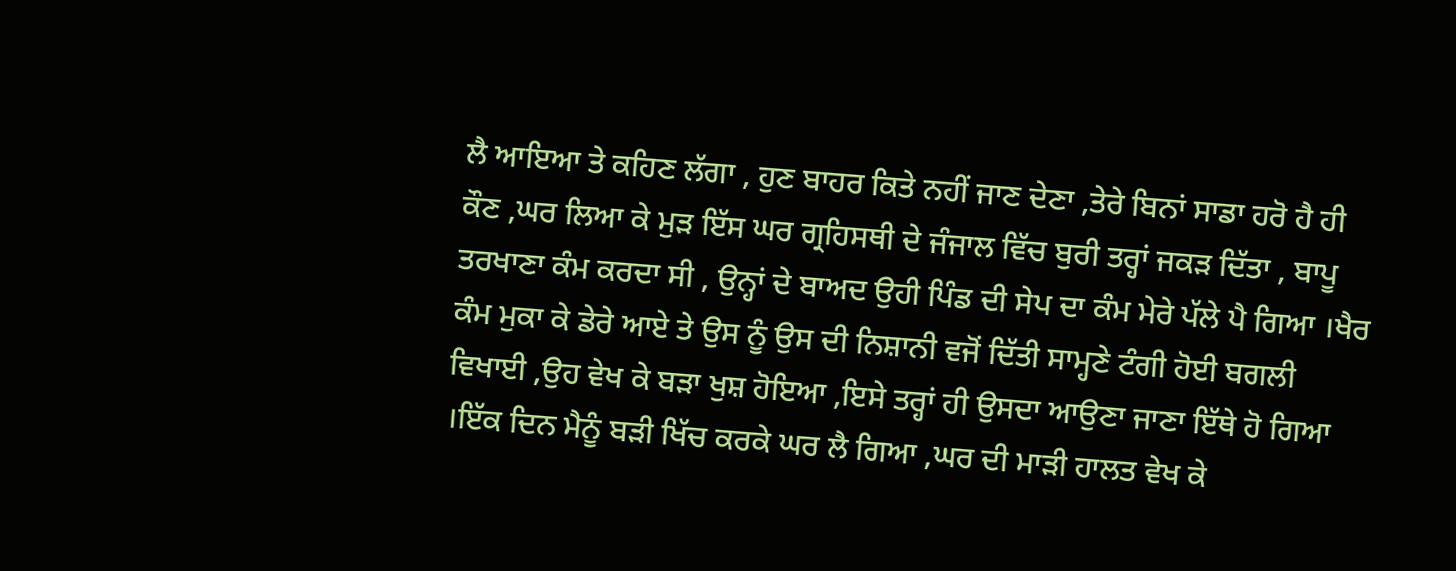ਲੈ ਆਇਆ ਤੇ ਕਹਿਣ ਲੱਗਾ , ਹੁਣ ਬਾਹਰ ਕਿਤੇ ਨਹੀਂ ਜਾਣ ਦੇਣਾ ,ਤੇਰੇ ਬਿਨਾਂ ਸਾਡਾ ਹਰੋ ਹੈ ਹੀ ਕੌਣ ,ਘਰ ਲਿਆ ਕੇ ਮੁੜ ਇੱਸ ਘਰ ਗ੍ਰਹਿਸਥੀ ਦੇ ਜੰਜਾਲ ਵਿੱਚ ਬੁਰੀ ਤਰ੍ਹਾਂ ਜਕੜ ਦਿੱਤਾ , ਬਾਪੂ ਤਰਖਾਣਾ ਕੰਮ ਕਰਦਾ ਸੀ , ਉਨ੍ਹਾਂ ਦੇ ਬਾਅਦ ਉਹੀ ਪਿੰਡ ਦੀ ਸੇਪ ਦਾ ਕੰਮ ਮੇਰੇ ਪੱਲੇ ਪੈ ਗਿਆ ।ਖੈਰ ਕੰਮ ਮੁਕਾ ਕੇ ਡੇਰੇ ਆਏ ਤੇ ਉਸ ਨੂੰ ਉਸ ਦੀ ਨਿਸ਼ਾਨੀ ਵਜੋਂ ਦਿੱਤੀ ਸਾਮ੍ਹਣੇ ਟੰਗੀ ਹੋਈ ਬਗਲੀ ਵਿਖਾਈ ,ਉਹ ਵੇਖ ਕੇ ਬੜਾ ਖੁਸ਼ ਹੋਇਆ ,ਇਸੇ ਤਰ੍ਹਾਂ ਹੀ ਉਸਦਾ ਆਉਣਾ ਜਾਣਾ ਇੱਥੇ ਹੋ ਗਿਆ ।ਇੱਕ ਦਿਨ ਮੈਨੂੰ ਬੜੀ ਖਿੱਚ ਕਰਕੇ ਘਰ ਲੈ ਗਿਆ ,ਘਰ ਦੀ ਮਾੜੀ ਹਾਲਤ ਵੇਖ ਕੇ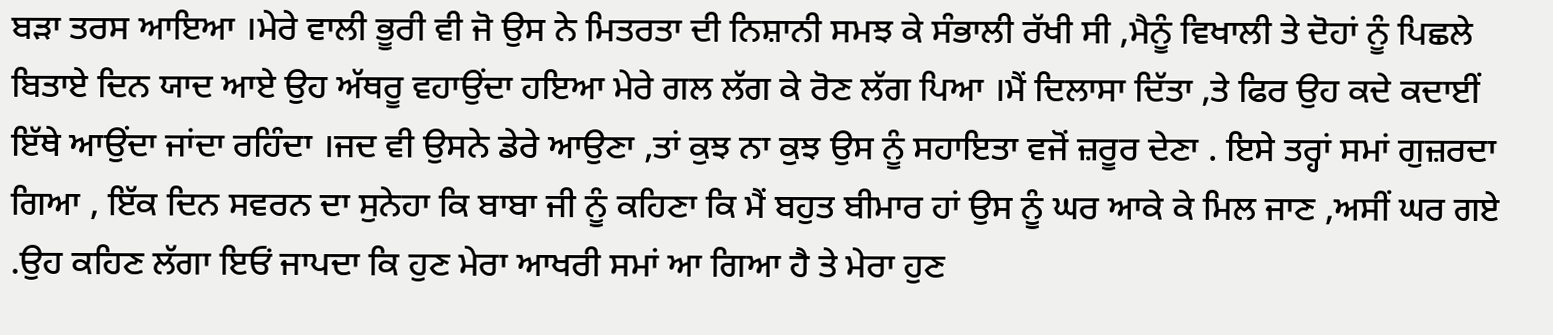ਬੜਾ ਤਰਸ ਆਇਆ ।ਮੇਰੇ ਵਾਲੀ ਭੂਰੀ ਵੀ ਜੋ ਉਸ ਨੇ ਮਿਤਰਤਾ ਦੀ ਨਿਸ਼ਾਨੀ ਸਮਝ ਕੇ ਸੰਭਾਲੀ ਰੱਖੀ ਸੀ ,ਮੈਨੂੰ ਵਿਖਾਲੀ ਤੇ ਦੋਹਾਂ ਨੂੰ ਪਿਛਲੇ ਬਿਤਾਏ ਦਿਨ ਯਾਦ ਆਏ ਉਹ ਅੱਥਰੂ ਵਹਾਉਂਦਾ ਹਇਆ ਮੇਰੇ ਗਲ ਲੱਗ ਕੇ ਰੋਣ ਲੱਗ ਪਿਆ ।ਮੈਂ ਦਿਲਾਸਾ ਦਿੱਤਾ ,ਤੇ ਫਿਰ ਉਹ ਕਦੇ ਕਦਾਈਂ ਇੱਥੇ ਆਉਂਦਾ ਜਾਂਦਾ ਰਹਿੰਦਾ ।ਜਦ ਵੀ ਉਸਨੇ ਡੇਰੇ ਆਉਣਾ ,ਤਾਂ ਕੁਝ ਨਾ ਕੁਝ ਉਸ ਨੂੰ ਸਹਾਇਤਾ ਵਜੋਂ ਜ਼ਰੂਰ ਦੇਣਾ . ਇਸੇ ਤਰ੍ਹਾਂ ਸਮਾਂ ਗੁਜ਼ਰਦਾ ਗਿਆ , ਇੱਕ ਦਿਨ ਸਵਰਨ ਦਾ ਸੁਨੇਹਾ ਕਿ ਬਾਬਾ ਜੀ ਨੂੰ ਕਹਿਣਾ ਕਿ ਮੈਂ ਬਹੁਤ ਬੀਮਾਰ ਹਾਂ ਉਸ ਨੂੰ ਘਰ ਆਕੇ ਕੇ ਮਿਲ ਜਾਣ ,ਅਸੀਂ ਘਰ ਗਏ .ਉਹ ਕਹਿਣ ਲੱਗਾ ਇਓਂ ਜਾਪਦਾ ਕਿ ਹੁਣ ਮੇਰਾ ਆਖਰੀ ਸਮਾਂ ਆ ਗਿਆ ਹੈ ਤੇ ਮੇਰਾ ਹੁਣ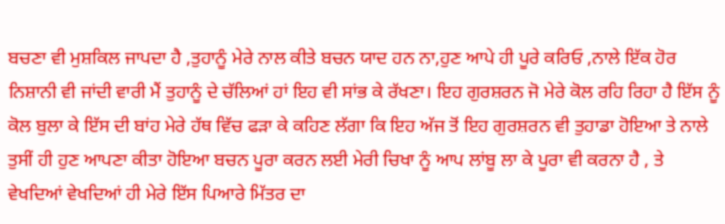ਬਚਣਾ ਵੀ ਮੁਸ਼ਕਿਲ ਜਾਪਦਾ ਹੈ ,ਤੁਹਾਨੂੰ ਮੇਰੇ ਨਾਲ ਕੀਤੇ ਬਚਨ ਯਾਦ ਹਨ ਨਾ,ਹੁਣ ਆਪੇ ਹੀ ਪੂਰੇ ਕਰਿਓ ,ਨਾਲੇ ਇੱਕ ਹੋਰ ਨਿਸ਼ਾਨੀ ਵੀ ਜਾਂਦੀ ਵਾਰੀ ਮੈਂ ਤੁਹਾਨੂੰ ਦੇ ਚੱਲਿਆਂ ਹਾਂ ਇਹ ਵੀ ਸਾਂਭ ਕੇ ਰੱਖਣਾ। ਇਹ ਗੁਰਸ਼ਰਨ ਜੋ ਮੇਰੇ ਕੋਲ ਰਹਿ ਰਿਹਾ ਹੈ ਇੱਸ ਨੂੰ ਕੋਲ ਬੁਲਾ ਕੇ ਇੱਸ ਦੀ ਬਾਂਹ ਮੇਰੇ ਹੱਥ ਵਿੱਚ ਫੜਾ ਕੇ ਕਹਿਣ ਲੱਗਾ ਕਿ ਇਹ ਅੱਜ ਤੋਂ ਇਹ ਗੁਰਸ਼ਰਨ ਵੀ ਤੁਹਾਡਾ ਹੋਇਆ ਤੇ ਨਾਲੇ ਤੁਸੀਂ ਹੀ ਹੁਣ ਆਪਣਾ ਕੀਤਾ ਹੋਇਆ ਬਚਨ ਪੂਰਾ ਕਰਨ ਲਈ ਮੇਰੀ ਚਿਖਾ ਨੂੰ ਆਪ ਲਾਂਬੂ ਲਾ ਕੇ ਪੂਰਾ ਵੀ ਕਰਨਾ ਹੈ , ਤੇ ਵੇਖਦਿਆਂ ਵੇਖਦਿਆਂ ਹੀ ਮੇਰੇ ਇੱਸ ਪਿਆਰੇ ਮਿੱਤਰ ਦਾ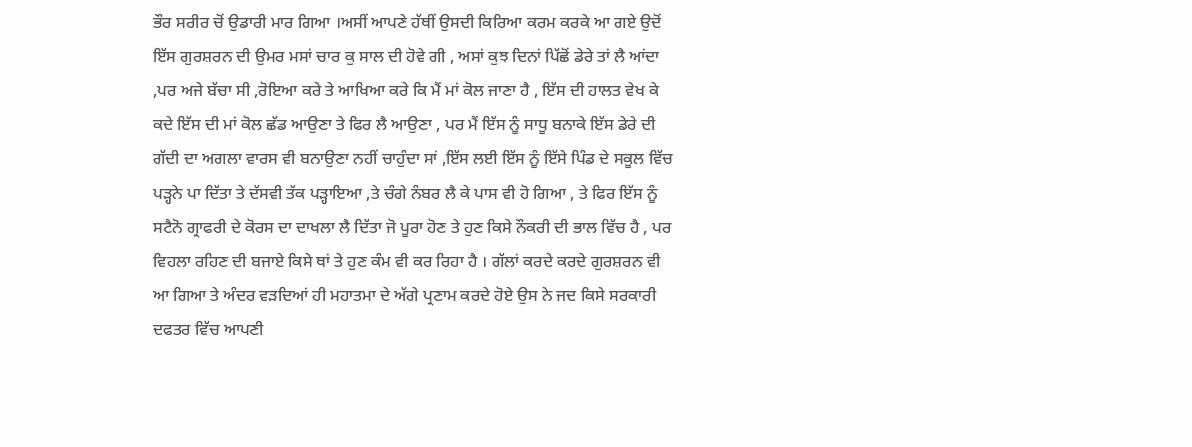ਭੌਰ ਸਰੀਰ ਚੋਂ ਉਡਾਰੀ ਮਾਰ ਗਿਆ ।ਅਸੀਂ ਆਪਣੇ ਹੱਥੀਂ ਉਸਦੀ ਕਿਰਿਆ ਕਰਮ ਕਰਕੇ ਆ ਗਏ ਉਦੋਂ ਇੱਸ ਗੁਰਸ਼ਰਨ ਦੀ ਉਮਰ ਮਸਾਂ ਚਾਰ ਕੁ ਸਾਲ ਦੀ ਹੋਵੇ ਗੀ , ਅਸਾਂ ਕੁਝ ਦਿਨਾਂ ਪਿੱਛੋਂ ਡੇਰੇ ਤਾਂ ਲੈ ਆਂਦਾ ,ਪਰ ਅਜੇ ਬੱਚਾ ਸੀ ,ਰੋਇਆ ਕਰੇ ਤੇ ਆਖਿਆ ਕਰੇ ਕਿ ਮੈਂ ਮਾਂ ਕੋਲ ਜਾਣਾ ਹੈ , ਇੱਸ ਦੀ ਹਾਲਤ ਵੇਖ ਕੇ ਕਦੇ ਇੱਸ ਦੀ ਮਾਂ ਕੋਲ ਛੱਡ ਆਉਣਾ ਤੇ ਫਿਰ ਲੈ ਆਉਣਾ , ਪਰ ਮੈਂ ਇੱਸ ਨੂੰ ਸਾਧੂ ਬਨਾਕੇ ਇੱਸ ਡੇਰੇ ਦੀ ਗੱਦੀ ਦਾ ਅਗਲਾ ਵਾਰਸ ਵੀ ਬਨਾਉਣਾ ਨਹੀਂ ਚਾਹੁੰਦਾ ਸਾਂ ,ਇੱਸ ਲਈ ਇੱਸ ਨੂੰ ਇੱਸੇ ਪਿੰਡ ਦੇ ਸਕੂਲ ਵਿੱਚ ਪੜ੍ਹਨੇ ਪਾ ਦਿੱਤਾ ਤੇ ਦੱਸਵੀ ਤੱਕ ਪੜ੍ਹਾਇਆ ,ਤੇ ਚੰਗੇ ਨੰਬਰ ਲੈ ਕੇ ਪਾਸ ਵੀ ਹੋ ਗਿਆ , ਤੇ ਫਿਰ ਇੱਸ ਨੂੰ ਸਟੈਨੋ ਗ੍ਰਾਫਰੀ ਦੇ ਕੋਰਸ ਦਾ ਦਾਖਲਾ ਲੈ ਦਿੱਤਾ ਜੋ ਪੂਰਾ ਹੋਣ ਤੇ ਹੁਣ ਕਿਸੇ ਨੌਕਰੀ ਦੀ ਭਾਲ ਵਿੱਚ ਹੈ , ਪਰ ਵਿਹਲਾ ਰਹਿਣ ਦੀ ਬਜਾਏ ਕਿਸੇ ਥਾਂ ਤੇ ਹੁਣ ਕੰਮ ਵੀ ਕਰ ਰਿਹਾ ਹੈ । ਗੱਲਾਂ ਕਰਦੇ ਕਰਦੇ ਗੁਰਸ਼ਰਨ ਵੀ ਆ ਗਿਆ ਤੇ ਅੰਦਰ ਵੜਦਿਆਂ ਹੀ ਮਹਾਤਮਾ ਦੇ ਅੱਗੇ ਪ੍ਰਣਾਮ ਕਰਦੇ ਹੋਏ ਉਸ ਨੇ ਜਦ ਕਿਸੇ ਸਰਕਾਰੀ ਦਫਤਰ ਵਿੱਚ ਆਪਣੀ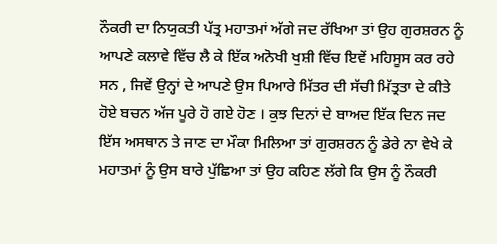ਨੌਕਰੀ ਦਾ ਨਿਯੁਕਤੀ ਪੱਤ੍ਰ ਮਹਾਤਮਾਂ ਅੱਗੇ ਜਦ ਰੱਖਿਆ ਤਾਂ ਉਹ ਗੁਰਸ਼ਰਨ ਨੂੰ ਆਪਣੇ ਕਲਾਵੇ ਵਿੱਚ ਲੈ ਕੇ ਇੱਕ ਅਨੋਖੀ ਖੁਸ਼ੀ ਵਿੱਚ ਇਵੇਂ ਮਹਿਸੂਸ ਕਰ ਰਹੇ ਸਨ , ਜਿਵੇਂ ਉਨ੍ਹਾਂ ਦੇ ਆਪਣੇ ਉਸ ਪਿਆਰੇ ਮਿੱਤਰ ਦੀ ਸੱਚੀ ਮਿੱਤ੍ਰਤਾ ਦੇ ਕੀਤੇ ਹੋਏ ਬਚਨ ਅੱਜ ਪੂਰੇ ਹੋ ਗਏ ਹੋਣ । ਕੁਝ ਦਿਨਾਂ ਦੇ ਬਾਅਦ ਇੱਕ ਦਿਨ ਜਦ ਇੱਸ ਅਸਥਾਨ ਤੇ ਜਾਣ ਦਾ ਮੌਕਾ ਮਿਲਿਆ ਤਾਂ ਗੁਰਸ਼ਰਨ ਨੂੰ ਡੇਰੇ ਨਾ ਵੇਖੇ ਕੇ ਮਹਾਤਮਾਂ ਨੂੰ ਉਸ ਬਾਰੇ ਪੁੱਛਿਆ ਤਾਂ ਉਹ ਕਹਿਣ ਲੱਗੇ ਕਿ ਉਸ ਨੂੰ ਨੌਕਰੀ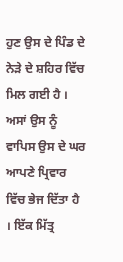ਹੁਣ ਉਸ ਦੇ ਪਿੰਡ ਦੇ ਨੇੜੇ ਦੇ ਸ਼ਹਿਰ ਵਿੱਚ ਮਿਲ ਗਈ ਹੈ । ਅਸਾਂ ਉਸ ਨੂੰ ਵਾਪਿਸ ਉਸ ਦੇ ਘਰ ਆਪਣੇ ਪ੍ਰਿਵਾਰ ਵਿੱਚ ਭੇਜ ਦਿੱਤਾ ਹੈ । ਇੱਕ ਮਿੱਤ੍ਰ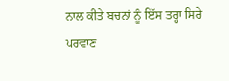ਨਾਲ ਕੀਤੇ ਬਚਨਾਂ ਨੂੰ ਇੱਸ ਤਰ੍ਹਾ ਸਿਰੇ ਪਰਵਾਣ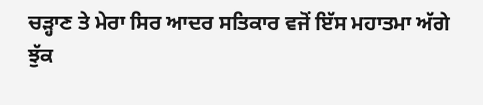ਚੜ੍ਹਾਣ ਤੇ ਮੇਰਾ ਸਿਰ ਆਦਰ ਸਤਿਕਾਰ ਵਜੋਂ ਇੱਸ ਮਹਾਤਮਾ ਅੱਗੇ ਝੁੱਕ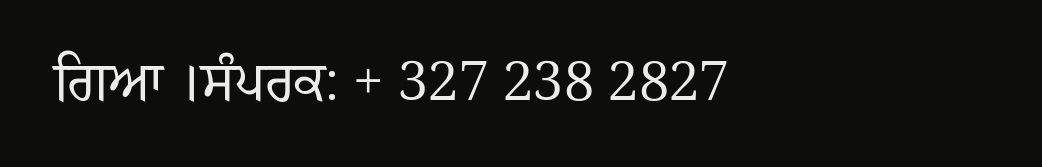ਗਿਆ ।ਸੰਪਰਕ: + 327 238 2827